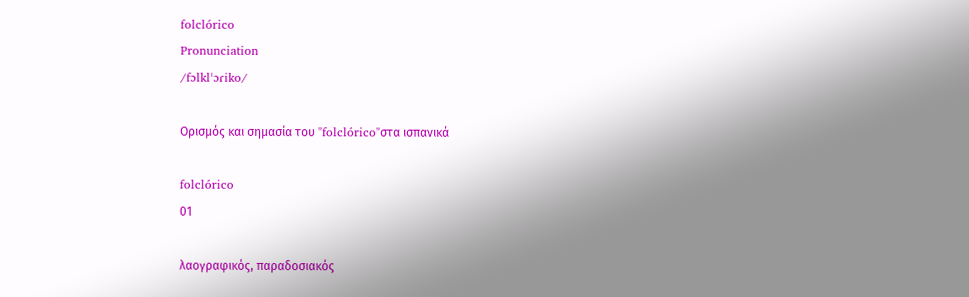folclórico
Pronunciation
/fɔlklˈɔɾiko/

Ορισμός και σημασία του "folclórico"στα ισπανικά

folclórico
01

λαογραφικός, παραδοσιακός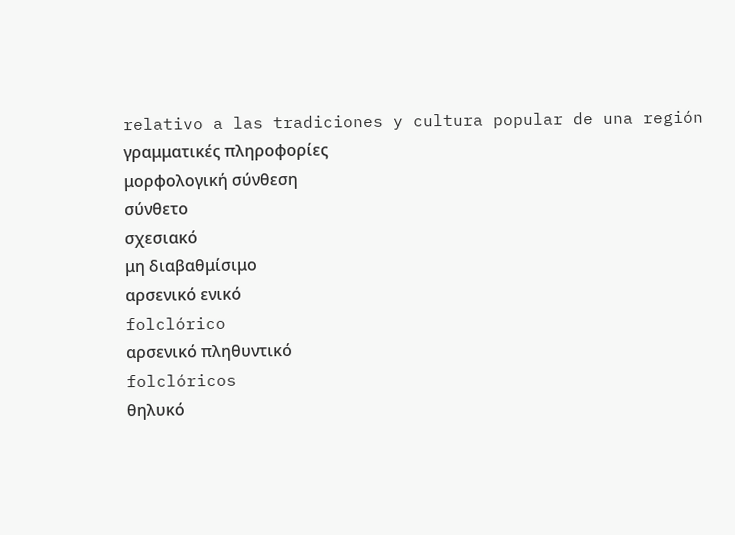relativo a las tradiciones y cultura popular de una región
γραμματικές πληροφορίες
μορφολογική σύνθεση
σύνθετο
σχεσιακό
μη διαβαθμίσιμο
αρσενικό ενικό
folclórico
αρσενικό πληθυντικό
folclóricos
θηλυκό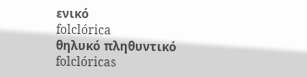ενικό
folclórica
θηλυκό πληθυντικό
folclóricas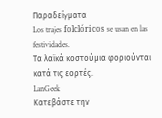Παραδείγματα
Los trajes folclóricos se usan en las festividades.
Τα λαϊκά κοστούμια φοριούνται κατά τις εορτές.
LanGeek
Κατεβάστε την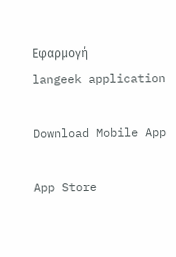Εφαρμογή
langeek application

Download Mobile App

App Store